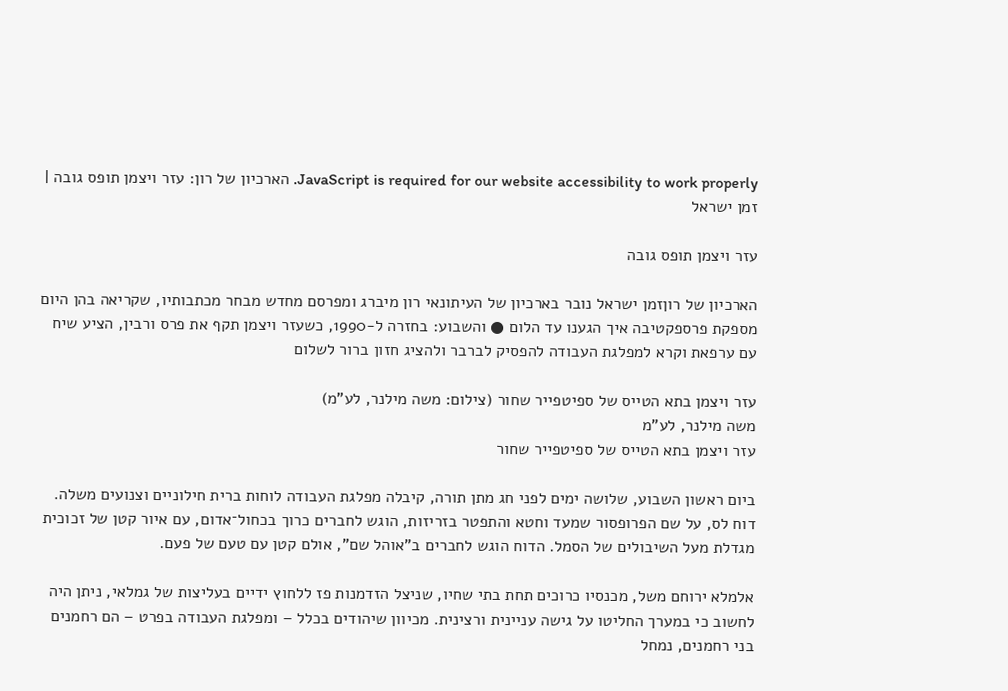JavaScript is required for our website accessibility to work properly. הארכיון של רון: עזר ויצמן תופס גובה | זמן ישראל

עזר ויצמן תופס גובה

הארכיון של רוןזמן ישראל נובר בארכיון של העיתונאי רון מיברג ומפרסם מחדש מבחר מכתבותיו, שקריאה בהן היום מספקת פרספקטיבה איך הגענו עד הלום ● והשבוע: בחזרה ל-1990, כשעזר ויצמן תקף את פרס ורבין, הציע שיח עם ערפאת וקרא למפלגת העבודה להפסיק לברבר ולהציג חזון ברור לשלום

עזר ויצמן בתא הטייס של ספיטפייר שחור (צילום: משה מילנר, לע"מ)
משה מילנר, לע"מ
עזר ויצמן בתא הטייס של ספיטפייר שחור

ביום ראשון השבוע, שלושה ימים לפני חג מתן תורה, קיבלה מפלגת העבודה לוחות ברית חילוניים וצנועים משלה. דוח לס, על שם הפרופסור שמעד וחטא והתפטר בזריזות, הוגש לחברים כרוך בכחול־אדום, עם איור קטן של זכוכית מגדלת מעל השיבולים של הסמל. הדוח הוגש לחברים ב"אוהל שם", אולם קטן עם טעם של פעם.

אלמלא ירוחם משל, מכנסיו כרוכים תחת בתי שחיו, שניצל הזדמנות פז ללחוץ ידיים בעליצות של גמלאי, ניתן היה לחשוב כי במערך החליטו על גישה עניינית ורצינית. מכיוון שיהודים בכלל – ומפלגת העבודה בפרט – הם רחמנים בני רחמנים, נמחל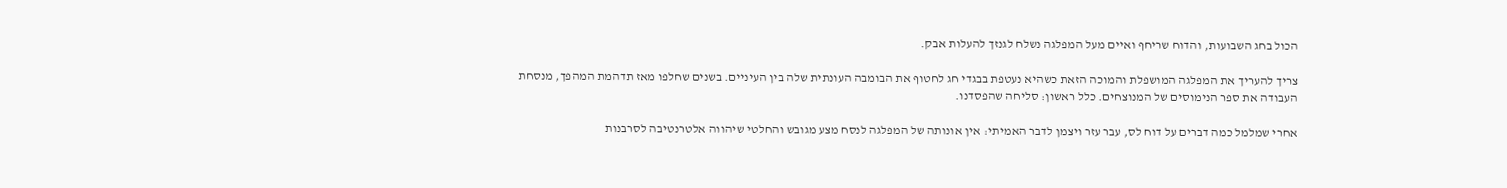הכול בחג השבועות, והדוח שריחף ואיים מעל המפלגה נשלח לגנזך להעלות אבק.

צריך להעריך את המפלגה המושפלת והמוכה הזאת כשהיא נעטפת בבגדי חג לחטוף את הבומבה העונתית שלה בין העיניים. בשנים שחלפו מאז תדהמת המהפך, מנסחת העבודה את ספר הנימוסים של המנוצחים. כלל ראשון: סליחה שהפסדנו.

אחרי שמלמל כמה דברים על דוח לס, עבר עזר ויצמן לדבר האמיתי: אין אונותה של המפלגה לנסח מצע מגובש והחלטי שיהווה אלטרנטיבה לסרבנות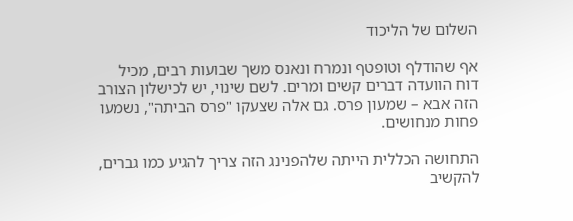השלום של הליכוד

אף שהודלף וטופטף ונמרח ונאנס משך שבועות רבים, מכיל דוח הוועדה דברים קשים ומרים. לשם שינוי, יש לכישלון הצורב הזה אבא – שמעון פרס. גם אלה שצעקו "פרס הביתה", נשמעו פחות מנחושים.

התחושה הכללית הייתה שלהפנינג הזה צריך להגיע כמו גברים, להקשיב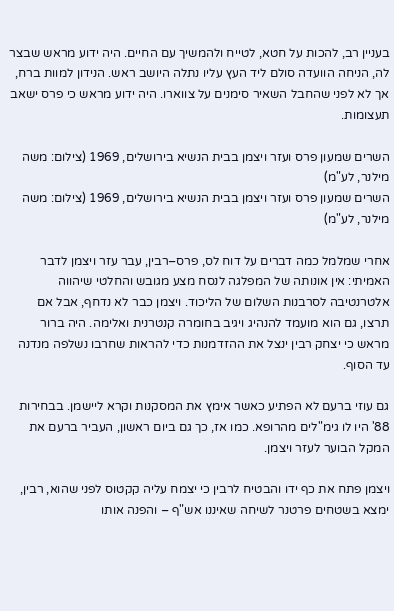בעניין רב, להכות על חטא, לטייח ולהמשיך עם החיים. היה ידוע מראש שבצר לה, הניחה הוועדה סולם ליד העץ עליו נתלה היושב ראש. הנידון למוות ברח, אך לא לפני שהחבל השאיר סימנים על צווארו. היה ידוע מראש כי פרס ישאב תעצומות.

השרים שמעון פרס ועזר ויצמן בבית הנשיא בירושלים, 1969 (צילום: משה מילנר, לע"מ)
השרים שמעון פרס ועזר ויצמן בבית הנשיא בירושלים, 1969 (צילום: משה מילנר, לע"מ)

אחרי שמלמל כמה דברים על דוח לס, פרס–רבין, עבר עזר ויצמן לדבר האמיתי: אין אונותה של המפלגה לנסח מצע מגובש והחלטי שיהווה אלטרנטיבה לסרבנות השלום של הליכוד. ויצמן כבר לא נדחף, אבל אם תרצו, גם הוא מועמד להנהיג ויגיב בחומרה קנטרנית ואלימה. היה ברור מראש כי יצחק רבין ינצל את ההזדמנות כדי להראות שחרבו נשלפה מנדנה עד הסוף.

גם עוזי ברעם לא הפתיע כאשר אימץ את המסקנות וקרא ליישמן. בבחירות 88' היו לו גימ"לים מהרופא. כמו אז, כך גם ביום ראשון, העביר ברעם את המקל הבוער לעזר ויצמן.

ויצמן פתח את כף ידו והבטיח לרבין כי יצמח עליה קקטוס לפני שהוא, רבין, ימצא בשטחים פרטנר לשיחה שאיננו אש"ף – והפנה אותו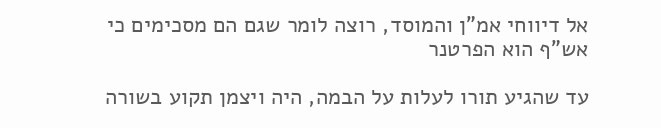אל דיווחי אמ"ן והמוסד, רוצה לומר שגם הם מסכימים כי אש"ף הוא הפרטנר

עד שהגיע תורו לעלות על הבמה, היה ויצמן תקוע בשורה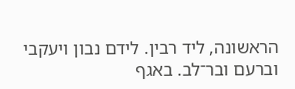הראשונה, ליד רבין. לידם נבון ויעקבי וברעם ובר־לב. באגף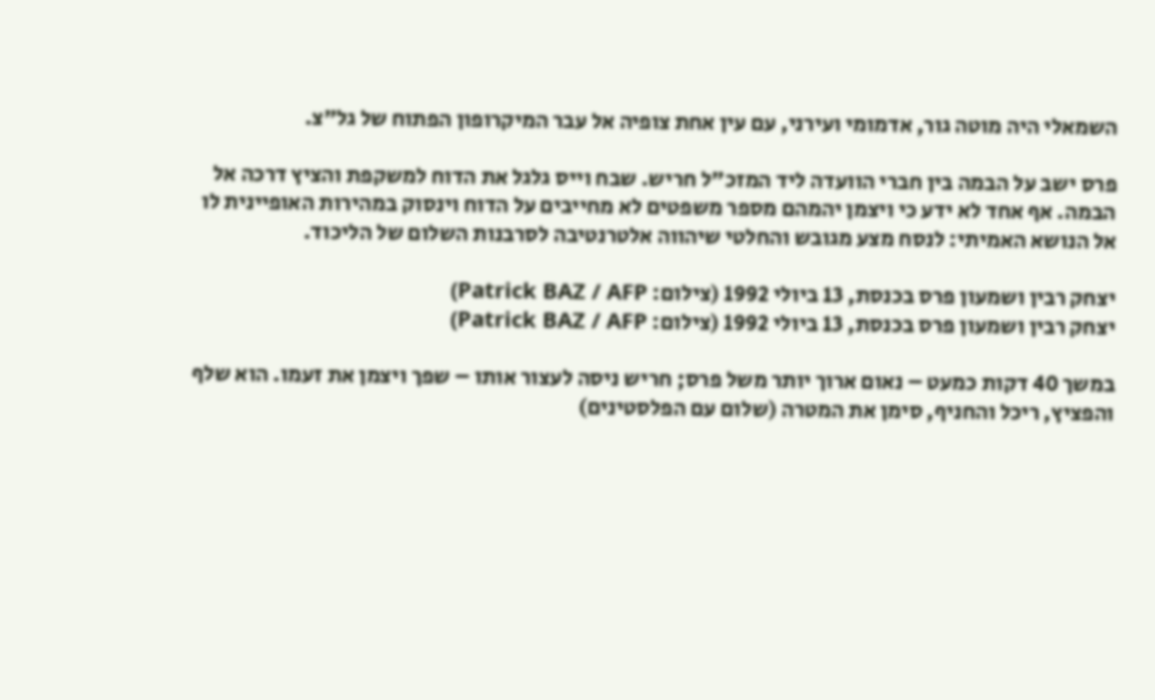השמאלי היה מוטה גור, אדמומי ועירני, עם עין אחת צופיה אל עבר המיקרופון הפתוח של גל"צ.

פרס ישב על הבמה בין חברי הוועדה ליד המזכ"ל חריש. שבח וייס גלגל את הדוח למשקפת והציץ דרכה אל הבמה. אף אחד לא ידע כי ויצמן יהמהם מספר משפטים לא מחייבים על הדוח וינסוק במהירות האופיינית לו אל הנושא האמיתי: לנסח מצע מגובש והחלטי שיהווה אלטרנטיבה לסרבנות השלום של הליכוד.

יצחק רבין ושמעון פרס בכנסת, 13 ביולי 1992 (צילום: Patrick BAZ / AFP)
יצחק רבין ושמעון פרס בכנסת, 13 ביולי 1992 (צילום: Patrick BAZ / AFP)

במשך 40 דקות כמעט – נאום ארוך יותר משל פרס; חריש ניסה לעצור אותו – שפך ויצמן את זעמו. הוא שלף והפציץ, ריכל והחניף, סימן את המטרה (שלום עם הפלסטינים)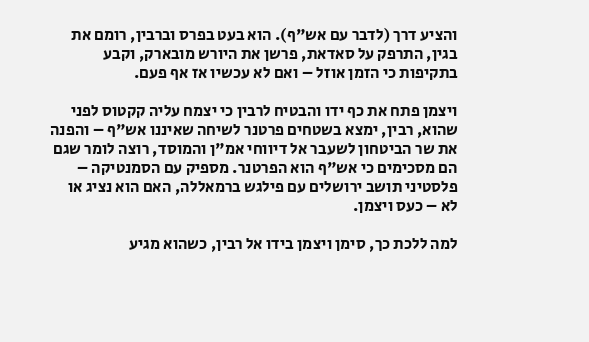והציע דרך (לדבר עם אש"ף). הוא בעט בפרס וברבין, רומם את בגין, התרפק על סאדאת, פרשן את היורש מובארק, וקבע בתקיפות כי הזמן אוזל – ואם לא עכשיו אז אף פעם.

ויצמן פתח את כף ידו והבטיח לרבין כי יצמח עליה קקטוס לפני שהוא, רבין, ימצא בשטחים פרטנר לשיחה שאיננו אש"ף – והפנה את שר הביטחון לשעבר אל דיווחי אמ"ן והמוסד, רוצה לומר שגם הם מסכימים כי אש"ף הוא הפרטנר. מספיק עם הסמנטיקה – פלסטיני תושב ירושלים עם פילגש ברמאללה, האם הוא נציג או לא – כעס ויצמן.

למה ללכת כך, סימן ויצמן בידו אל רבין, כשהוא מגיע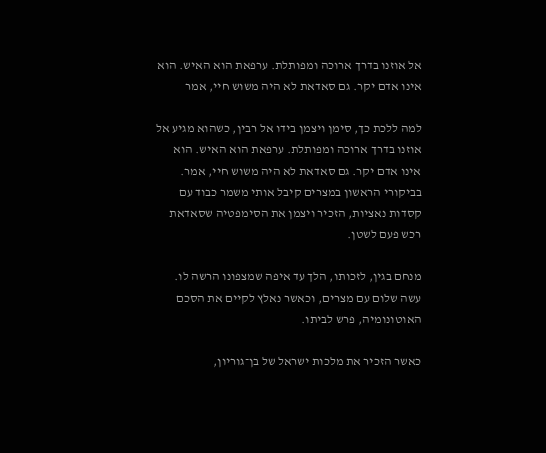אל אוזנו בדרך ארוכה ומפותלת. ערפאת הוא האיש. הוא אינו אדם יקר. גם סאדאת לא היה משוש חיי, אמר

למה ללכת כך, סימן ויצמן בידו אל רבין, כשהוא מגיע אל אוזנו בדרך ארוכה ומפותלת. ערפאת הוא האיש. הוא אינו אדם יקר. גם סאדאת לא היה משוש חיי, אמר. בביקורי הראשון במצרים קיבל אותי משמר כבוד עם קסדות נאציות, הזכיר ויצמן את הסימפטיה שסאדאת רכש פעם לשטן.

מנחם בגין, לזכותו, הלך עד איפה שמצפונו הרשה לו. עשה שלום עם מצרים, וכאשר נאלץ לקיים את הסכם האוטונומיה, פרש לביתו.

כאשר הזכיר את מלכות ישראל של בן־גוריון,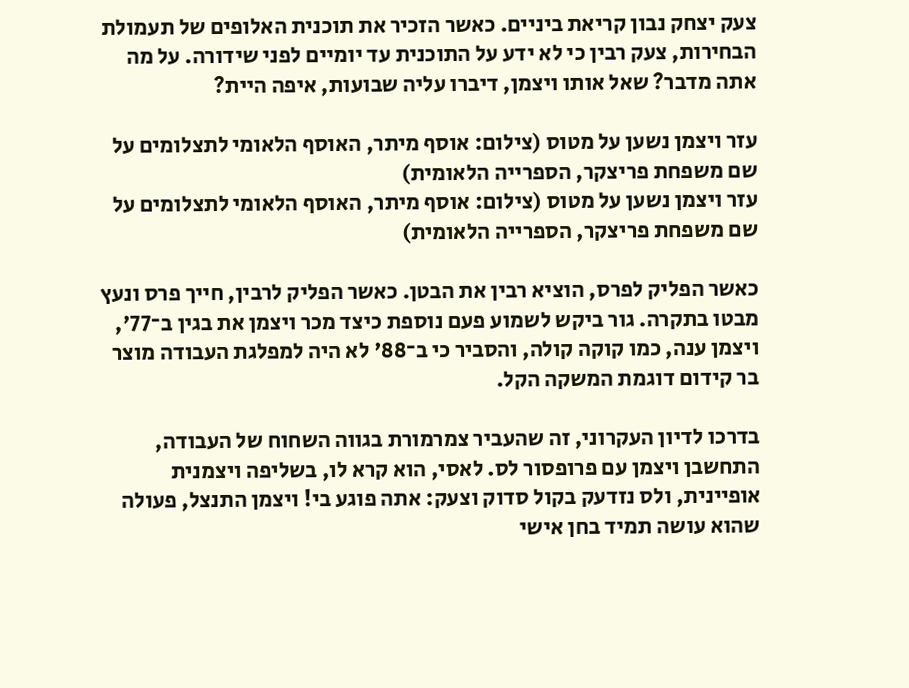צעק יצחק נבון קריאת ביניים. כאשר הזכיר את תוכנית האלופים של תעמולת הבחירות, צעק רבין כי לא ידע על התוכנית עד יומיים לפני שידורה. על מה אתה מדבר? שאל אותו ויצמן, דיברו עליה שבועות, איפה היית?

עזר ויצמן נשען על מטוס (צילום: אוסף מיתר, האוסף הלאומי לתצלומים על שם משפחת פריצקר, הספרייה הלאומית)
עזר ויצמן נשען על מטוס (צילום: אוסף מיתר, האוסף הלאומי לתצלומים על שם משפחת פריצקר, הספרייה הלאומית)

כאשר הפליק לפרס, הוציא רבין את הבטן. כאשר הפליק לרבין, חייך פרס ונעץ מבטו בתקרה. גור ביקש לשמוע פעם נוספת כיצד מכר ויצמן את בגין ב־77', ויצמן ענה, כמו קוקה קולה, והסביר כי ב־88' לא היה למפלגת העבודה מוצר בר קידום דוגמת המשקה הקל.

בדרכו לדיון העקרוני, זה שהעביר צמרמורת בגווה השחוח של העבודה, התחשבן ויצמן עם פרופסור לס. לאסי, הוא קרא לו, בשליפה ויצמנית אופיינית, ולס נזדעק בקול סדוק וצעק: אתה פוגע בי! ויצמן התנצל, פעולה שהוא עושה תמיד בחן אישי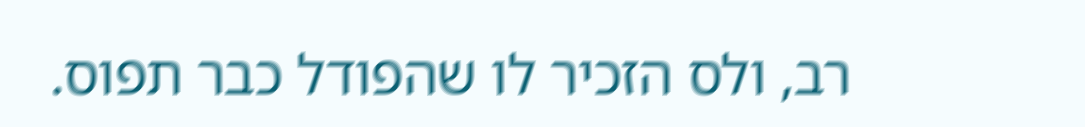רב, ולס הזכיר לו שהפודל כבר תפוס.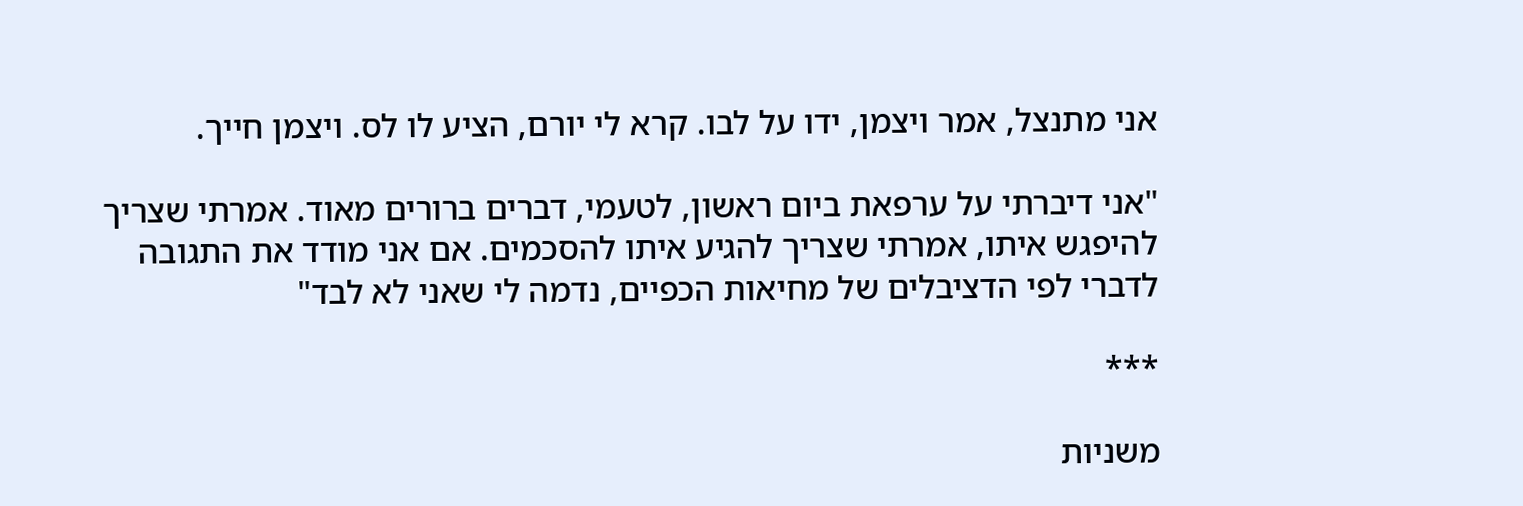אני מתנצל, אמר ויצמן, ידו על לבו. קרא לי יורם, הציע לו לס. ויצמן חייך.

"אני דיברתי על ערפאת ביום ראשון, לטעמי, דברים ברורים מאוד. אמרתי שצריך להיפגש איתו, אמרתי שצריך להגיע איתו להסכמים. אם אני מודד את התגובה לדברי לפי הדציבלים של מחיאות הכפיים, נדמה לי שאני לא לבד"

***

משניות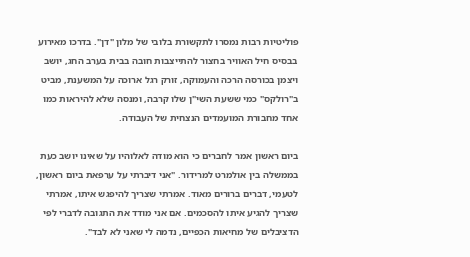פוליטיות רבות נמסרו לתקשורת בלובי של מלון "דן". בדרכו מאירוע בבסיס חיל האוויר בחצור להתייצבות חובה בבית בערב החג, יושב ויצמן בכורסה הרכה והעמוקה, זורק רגל ארוכה על המשענת, מביט ב"רולקס" כמי ששעת השי"ן שלו קרבה, ומנסה שלא להיראות כמו אחד מחבורת המועמדים הנצחית של העבודה.

ביום ראשון אמר לחברים כי הוא מודה לאלוהיו על שאינו יושב כעת בממשלה בין אולמרט למרידור. "אני דיברתי על ערפאת ביום ראשון, לטעמי, דברים ברורים מאוד. אמרתי שצריך להיפגש איתו, אמרתי שצריך להגיע איתו להסכמים. אם אני מודד את התגובה לדברי לפי הדציבלים של מחיאות הכפיים, נדמה לי שאני לא לבד".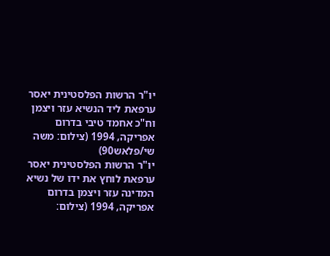יו"ר הרשות הפלסטינית יאסר ערפאת ליד הנשיא עזר ויצמן וח"כ אחמד טיבי בדרום אפריקה, 1994 (צילום: משה שי/פלאש90)
יו"ר הרשות הפלסטינית יאסר ערפאת לוחץ את ידו של נשיא המדינה עזר ויצמן בדרום אפריקה, 1994 (צילום: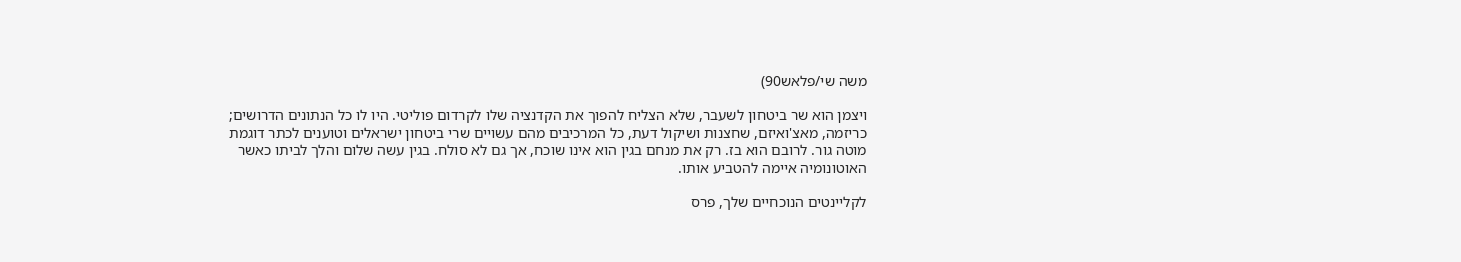משה שי/פלאש90)

ויצמן הוא שר ביטחון לשעבר, שלא הצליח להפוך את הקדנציה שלו לקרדום פוליטי. היו לו כל הנתונים הדרושים; כריזמה, מאצ'ואיזם, שחצנות ושיקול דעת, כל המרכיבים מהם עשויים שרי ביטחון ישראלים וטוענים לכתר דוגמת מוטה גור. לרובם הוא בז. רק את מנחם בגין הוא אינו שוכח, אך גם לא סולח. בגין עשה שלום והלך לביתו כאשר האוטונומיה איימה להטביע אותו.

לקליינטים הנוכחיים שלך, פרס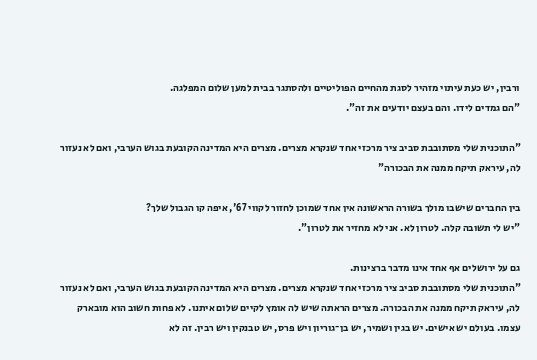ורבין, יש כעת עיתוי מזהיר לסגת מהחיים הפוליטיים ולהסתגר בבית למען שלום המפלגה.
"הם גמדים לידו. והם בעצם יודעים את זה".

"התוכנית שלי מסתובבת סביב ציר מרכזי אחד שנקרא מצרים. מצרים היא המדינה הקובעת בגוש הערבי, ואם לא נעזור לה, עיראק תיקח ממנה את הבכורה"

בין החברים שישבו מולך בשורה הראשונה אין אחד שמוכן לחזור לקווי 67', איפה קו הגבול שלך?
"יש לי תשובה קלה. לטרון לא. אני לא מחזיר את לטרון".

גם על ירושלים אף אחד אינו מדבר ברצינות.
"התוכנית שלי מסתובבת סביב ציר מרכזי אחד שנקרא מצרים. מצרים היא המדינה הקובעת בגוש הערבי, ואם לא נעזור לה, עיראק תיקח ממנה את הבכורה. מצרים הראתה שיש לה אומץ לקיים שלום איתנו. לא פחות חשוב הוא מובארק עצמו. בעולם יש אישים. יש בגין ושמיר, יש בן־גוריון ויש פרס, יש טבנקין ויש רבין. זה לא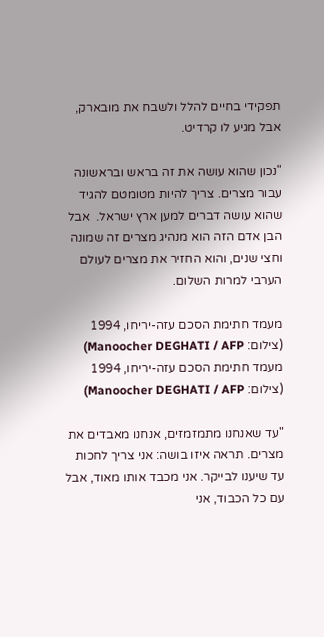תפקידי בחיים להלל ולשבח את מובארק, אבל מגיע לו קרדיט.

"נכון שהוא עושה את זה בראש ובראשונה עבור מצרים. צריך להיות מטומטם להגיד שהוא עושה דברים למען ארץ ישראל.  אבל הבן אדם הזה הוא מנהיג מצרים זה שמונה וחצי שנים, והוא החזיר את מצרים לעולם הערבי למרות השלום.

מעמד חתימת הסכם עזה-יריחו, 1994 (צילום: Manoocher DEGHATI / AFP)
מעמד חתימת הסכם עזה-יריחו, 1994 (צילום: Manoocher DEGHATI / AFP)

"עד שאנחנו מתמזמזים, אנחנו מאבדים את מצרים. תראה איזו בושה: אני צריך לחכות עד שיענו לבייקר. אני מכבד אותו מאוד, אבל עם כל הכבוד, אני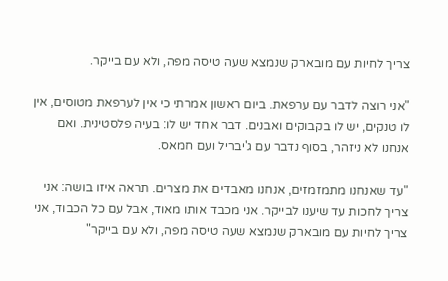צריך לחיות עם מובארק שנמצא שעה טיסה מפה, ולא עם בייקר.

"אני רוצה לדבר עם ערפאת. ביום ראשון אמרתי כי אין לערפאת מטוסים, אין לו טנקים, יש לו בקבוקים ואבנים. דבר אחד יש לו: בעיה פלסטינית. ואם אנחנו לא ניזהר, בסוף נדבר עם ג'יבריל ועם חמאס.

"עד שאנחנו מתמזמזים, אנחנו מאבדים את מצרים. תראה איזו בושה: אני צריך לחכות עד שיענו לבייקר. אני מכבד אותו מאוד, אבל עם כל הכבוד, אני צריך לחיות עם מובארק שנמצא שעה טיסה מפה, ולא עם בייקר"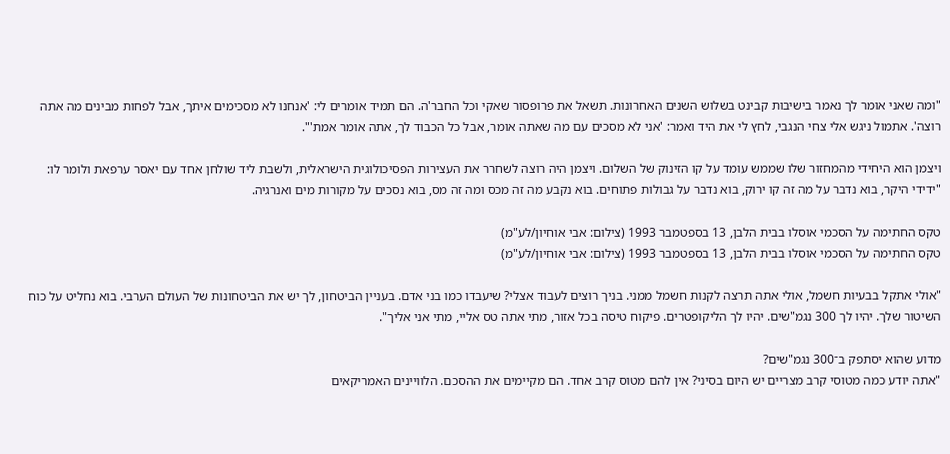"ומה שאני אומר לך נאמר בישיבות קבינט בשלוש השנים האחרונות. תשאל את פרופסור שאקי וכל החבר'ה. הם תמיד אומרים לי: 'אנחנו לא מסכימים איתך, אבל לפחות מבינים מה אתה רוצה'. אתמול ניגש אלי צחי הנגבי, לחץ לי את היד ואמר: 'אני לא מסכים עם מה שאתה אומר, אבל כל הכבוד לך, אתה אומר אמת'".

ויצמן הוא היחידי מהמחזור שלו שממש עומד על קו הזינוק של השלום. ויצמן היה רוצה לשחרר את העצירות הפסיכולוגית הישראלית, ולשבת ליד שולחן אחד עם יאסר ערפאת ולומר לו: "ידידי היקר, בוא נדבר על מה זה קו ירוק, בוא נדבר על גבולות פתוחים. בוא נקבע מה זה מכס ומה זה מס, בוא נסכים על מקורות מים ואנרגיה.

טקס החתימה על הסכמי אוסלו בבית הלבן, 13 בספטמבר 1993 (צילום: אבי אוחיון/לע"מ)
טקס החתימה על הסכמי אוסלו בבית הלבן, 13 בספטמבר 1993 (צילום: אבי אוחיון/לע"מ)

"אולי אתקל בבעיות חשמל, אולי אתה תרצה לקנות חשמל ממני. בניך רוצים לעבוד אצלי? שיעבדו כמו בני אדם. בעניין הביטחון, לך יש את הביטחונות של העולם הערבי. בוא נחליט על כוח השיטור שלך. יהיו לך 300 נגמ"שים. יהיו לך הליקופטרים. פיקוח טיסה בכל אזור, מתי אתה טס אליי, מתי אני אליך".

מדוע שהוא יסתפק ב־300 נגמ"שים?
"אתה יודע כמה מטוסי קרב מצריים יש היום בסיני? אין להם מטוס קרב אחד. הם מקיימים את ההסכם. הלוויינים האמריקאים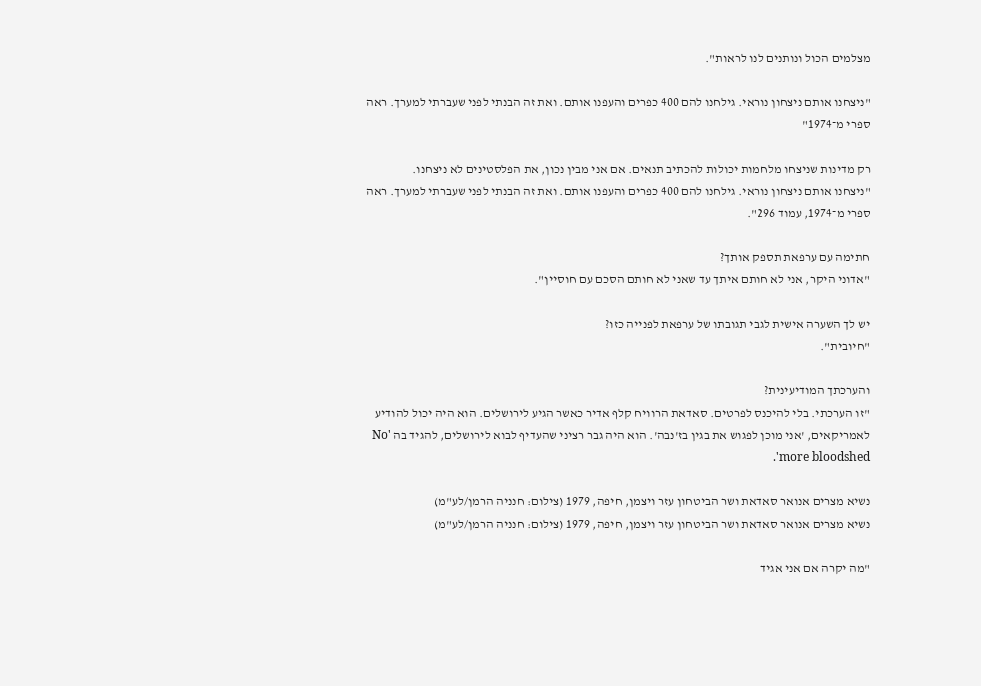מצלמים הכול ונותנים לנו לראות".

"ניצחנו אותם ניצחון נוראי. גילחנו להם 400 כפרים והעפנו אותם. ואת זה הבנתי לפני שעברתי למערך. ראה ספרי מ־1974"

רק מדינות שניצחו מלחמות יכולות להכתיב תנאים. אם אני מבין נכון, את הפלסטינים לא ניצחנו.
"ניצחנו אותם ניצחון נוראי. גילחנו להם 400 כפרים והעפנו אותם. ואת זה הבנתי לפני שעברתי למערך. ראה ספרי מ־1974, עמוד 296".

חתימה עם ערפאת תספק אותך?
"אדוני היקר, אני לא חותם איתך עד שאני לא חותם הסכם עם חוסיין".

יש לך השערה אישית לגבי תגובתו של ערפאת לפנייה כזו?
"חיובית".

והערכתך המודיעינית?
"זו הערכתי. בלי להיכנס לפרטים. סאדאת הרוויח קלף אדיר כאשר הגיע לירושלים. הוא היה יכול להודיע לאמריקאים, 'אני מוכן לפגוש את בגין בז'נבה'. הוא היה גבר רציני שהעדיף לבוא לירושלים, להגיד בה 'No more bloodshed'.

נשיא מצרים אנואר סאדאת ושר הביטחון עזר ויצמן, חיפה, 1979 (צילום: חנניה הרמן/לע"מ)
נשיא מצרים אנואר סאדאת ושר הביטחון עזר ויצמן, חיפה, 1979 (צילום: חנניה הרמן/לע"מ)

"מה יקרה אם אני אגיד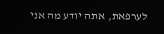לערפאת, אתה יודע מה אני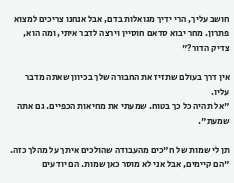חושב עליך, הרי ידיך מגואלות בדם, אבל אנחנו צריכים למצוא פתרון. מחר יבוא סדאם חוסיין וירצה לדבר איתי, ומה הוא, צדיק הדור?"

אין דרך בעולם שתזיז את החבורה שלך בכיוון שאתה מדבר עליו.
"אל תהיה כל כך בטוח. שמעתי את מחיאות הכפיים. גם אתה שמעת".

תן לי שמות של ח"כים מהעבודה שהולכים איתך על מהלך כזה.
"הם קיימים, אבל אני לא מוסר כאן שמות. הם יודעים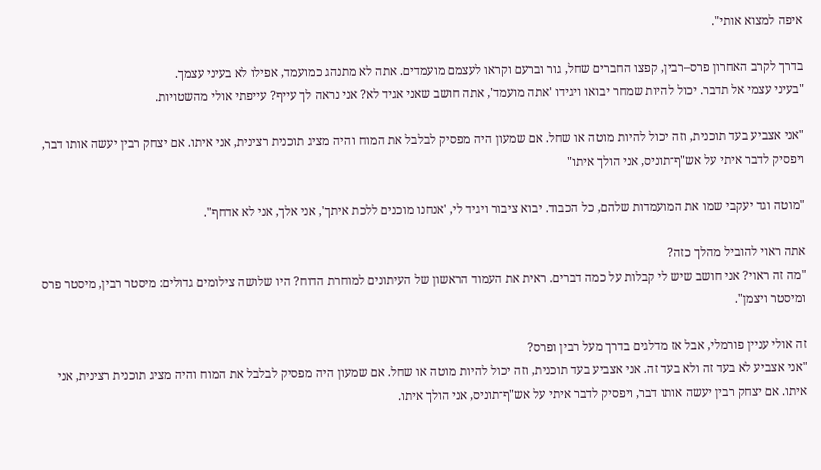איפה למצוא אותי".

בדרך לקרב האחרון פרס–רבין, קפצו החברים שחל, גור וברעם וקראו לעצמם מועמדים. אתה לא מתנהג כמועמד, אפילו לא בעיני עצמך.
"בעיני עצמי אל תדבר. יכול להיות שמחר יבואו ויגידו 'אתה מועמד', אתה חושב שאני אגיד לא? אני נראה לך עייף? עייפתי אולי מהשטויות.

"אני אצביע בעד תוכנית, וזה יכול להיות מוטה או שחל. אם שמעון היה מפסיק לבלבל את המוח והיה מציג תוכנית רצינית, אני איתו. אם יצחק רבין יעשה אותו דבר, ויפסיק לדבר איתי על אש"ף־תוניס, אני הולך איתו"

"מוטה וגד יעקבי שמו את המועמדות שלהם, כל הכבוד. יבוא ציבור ויגיד לי, 'אנחנו מוכנים ללכת איתך', אני אלך, אני לא אדחף".

אתה ראוי להוביל מהלך כזה?
"מה זה ראוי? אני חושב שיש לי קבלות על כמה דברים. ראית את העמוד הראשון של העיתונים למוחרת הדוח? היו שלושה צילומים גדולים: מיסטר רבין, מיסטר פרס ומיסטר ויצמן".

זה אולי עניין פורמלי, אבל אז מדלגים בדרך מעל רבין ופרס?
"אני אצביע לא בעד זה ולא בעד זה. אני אצביע בעד תוכנית, וזה יכול להיות מוטה או שחל. אם שמעון היה מפסיק לבלבל את המוח והיה מציג תוכנית רצינית, אני איתו. אם יצחק רבין יעשה אותו דבר, ויפסיק לדבר איתי על אש"ף־תוניס, אני הולך איתו.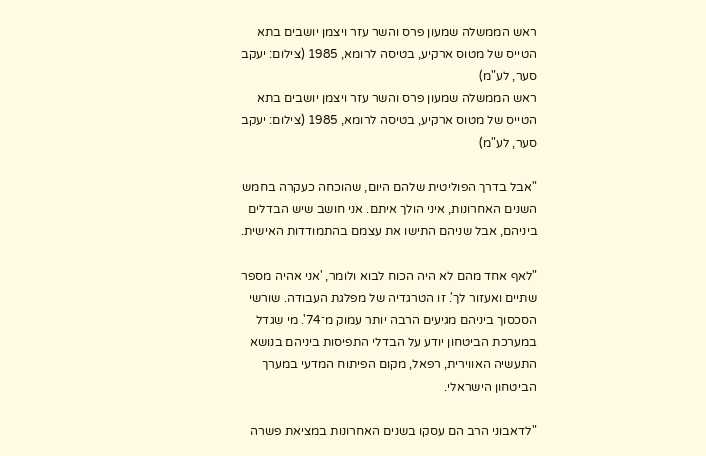ראש הממשלה שמעון פרס והשר עזר ויצמן יושבים בתא הטייס של מטוס ארקיע, בטיסה לרומא, 1985 (צילום: יעקב סער, לע"מ)
ראש הממשלה שמעון פרס והשר עזר ויצמן יושבים בתא הטייס של מטוס ארקיע, בטיסה לרומא, 1985 (צילום: יעקב סער, לע"מ)

"אבל בדרך הפוליטית שלהם היום, שהוכחה כעקרה בחמש השנים האחרונות, איני הולך איתם. אני חושב שיש הבדלים ביניהם, אבל שניהם התישו את עצמם בהתמודדות האישית.

"לאף אחד מהם לא היה הכוח לבוא ולומר, 'אני אהיה מספר שתיים ואעזור לך'. זו הטרגדיה של מפלגת העבודה. שורשי הסכסוך ביניהם מגיעים הרבה יותר עמוק מ־74'. מי שגדל במערכת הביטחון יודע על הבדלי התפיסות ביניהם בנושא התעשיה האווירית, רפאל, מקום הפיתוח המדעי במערך הביטחון הישראלי.

"לדאבוני הרב הם עסקו בשנים האחרונות במציאת פשרה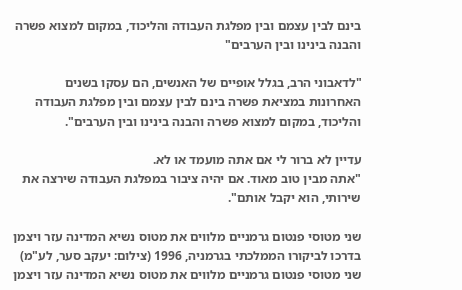בינם לבין עצמם ובין מפלגת העבודה והליכוד, במקום למצוא פשרה והבנה בינינו ובין הערבים"

"לדאבוני הרב, בגלל אופיים של האנשים, הם עסקו בשנים האחרונות במציאת פשרה בינם לבין עצמם ובין מפלגת העבודה והליכוד, במקום למצוא פשרה והבנה בינינו ובין הערבים".

עדיין לא ברור לי אם אתה מועמד או לא.
"אתה מבין טוב מאוד. אם יהיה ציבור במפלגת העבודה שירצה את שירותי, הוא יקבל אותם".

שני מטוסי פנטום גרמניים מלווים את מטוס נשיא המדינה עזר ויצמן בדרכו לביקורו הממלכתי בגרמניה, 1996 (צילום: יעקב סער, לע"מ)
שני מטוסי פנטום גרמניים מלווים את מטוס נשיא המדינה עזר ויצמן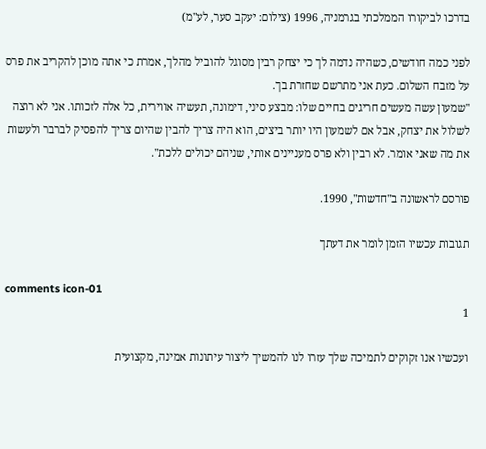בדרכו לביקורו הממלכתי בגרמניה, 1996 (צילום: יעקב סער, לע"מ)

לפני כמה חודשים, כשהיה נדמה לך כי יצחק רבין מסוגל להוביל מהלך, אמרת כי אתה מוכן להקריב את פרס על מזבח השלום. כעת אני מתרשם שחזרת בך.
"שמעון עשה מעשים חריגים בחיים שלו: מבצע סיני, דימונה, תעשיה אווירית, כל אלה לזכותו. אני לא רוצה לשלול את יצחק, אבל אם לשמעון היו יותר ביצים, הוא היה צריך להבין שהיום צריך להפסיק לברבר ולעשות את מה שאני אומר. לא רבין ולא פרס מעניינים אותי, שניהם יכולים ללכת".

פורסם לראשונה ב"חדשות", 1990.

תגובות עכשיו הזמן לומר את דעתך

comments icon-01
1

ועכשיו אנו זקוקים לתמיכה שלך עזרו לנו להמשיך ליצור עיתונות אמינה, מקצועית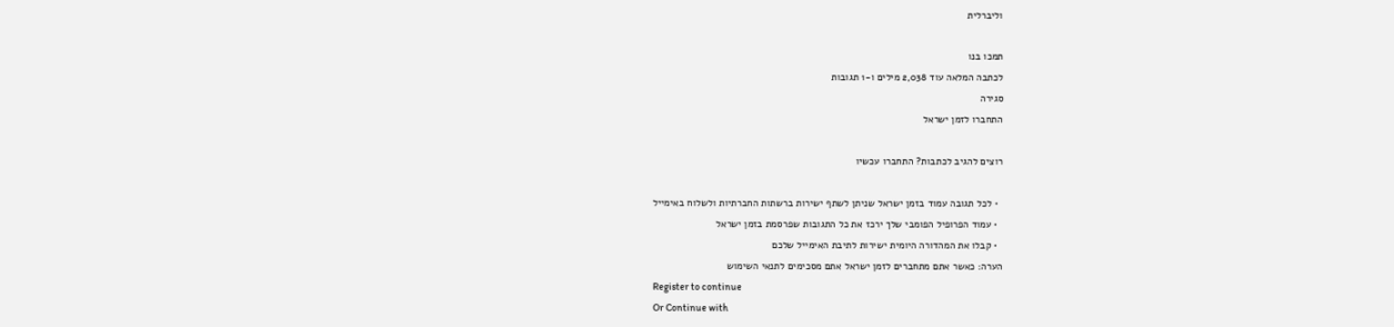וליברלית

תמכו בנו
לכתבה המלאה עוד 2,038 מילים ו-1 תגובות
סגירה
התחברו לזמן ישראל

רוצים להגיב לכתבות? התחברו עכשיו

  • לכל תגובה עמוד בזמן ישראל שניתן לשתף ישירות ברשתות החברתיות ולשלוח באימייל
  • עמוד הפרופיל הפומבי שלך ירכז את כל התגובות שפרסמת בזמן ישראל
  • קבלו את המהדורה היומית ישירות לתיבת האימייל שלכם
הערה: כאשר אתם מתחברים לזמן ישראל אתם מסכימים לתנאי השימוש
Register to continue
Or Continue with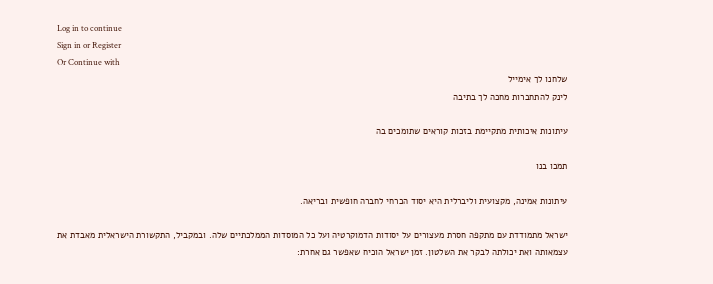Log in to continue
Sign in or Register
Or Continue with
שלחנו לך אימייל
לינק להתחברות מחכה לך בתיבה

עיתונות איכותית מתקיימת בזכות קוראים שתומכים בה

תמכו בנו

עיתונות אמינה, מקצועית וליברלית היא יסוד הכרחי לחברה חופשית ובריאה.

ישראל מתמודדת עם מתקפה חסרת מעצורים על יסודות הדמוקרטיה ועל כל המוסדות הממלכתיים שלה. ובמקביל, התקשורת הישראלית מאבדת את עצמאותה ואת יכולתה לבקר את השלטון. זמן ישראל הוכיח שאפשר גם אחרת: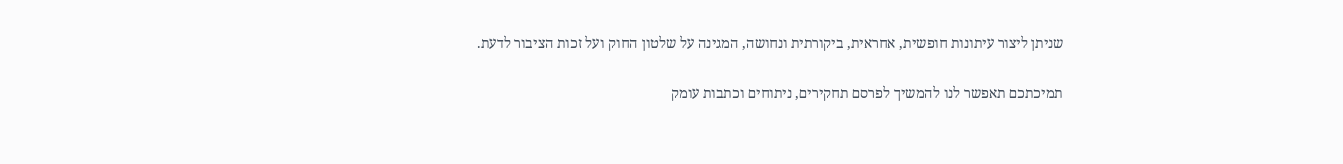שניתן ליצור עיתונות חופשית, אחראית, ביקורתית ונחושה, המגינה על שלטון החוק ועל זכות הציבור לדעת.

תמיכתכם תאפשר לנו להמשיך לפרסם תחקירים, ניתוחים וכתבות עומק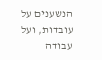הנשענים על עובדות, ועל עבודה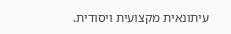עיתונאית מקצועית ויסודית.